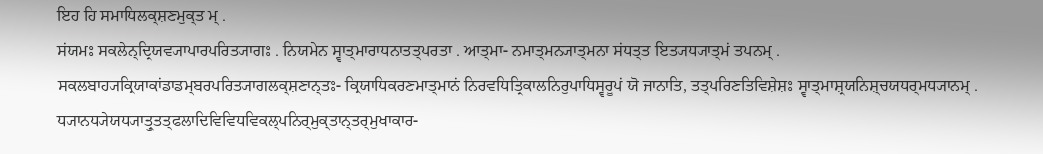ਇਹ ਹਿ ਸਮਾਧਿਲਕ੍ਸ਼ਣਮੁਕ੍ਤ ਮ੍ .
ਸਂਯਮਃ ਸਕਲੇਨ੍ਦ੍ਰਿਯਵ੍ਯਾਪਾਰਪਰਿਤ੍ਯਾਗਃ . ਨਿਯਮੇਨ ਸ੍ਵਾਤ੍ਮਾਰਾਧਨਾਤਤ੍ਪਰਤਾ . ਆਤ੍ਮਾ- ਨਮਾਤ੍ਮਨ੍ਯਾਤ੍ਮਨਾ ਸਂਧਤ੍ਤ ਇਤ੍ਯਧ੍ਯਾਤ੍ਮਂ ਤਪਨਮ੍ . ਸਕਲਬਾਹ੍ਯਕ੍ਰਿਯਾਕਾਂਡਾਡਮ੍ਬਰਪਰਿਤ੍ਯਾਗਲਕ੍ਸ਼ਣਾਨ੍ਤਃ- ਕ੍ਰਿਯਾਧਿਕਰਣਮਾਤ੍ਮਾਨਂ ਨਿਰਵਧਿਤ੍ਰਿਕਾਲਨਿਰੁਪਾਧਿਸ੍ਵਰੂਪਂ ਯੋ ਜਾਨਾਤਿ, ਤਤ੍ਪਰਿਣਤਿਵਿਸ਼ੇਸ਼ਃ ਸ੍ਵਾਤ੍ਮਾਸ਼੍ਰਯਨਿਸ਼੍ਚਯਧਰ੍ਮਧ੍ਯਾਨਮ੍ . ਧ੍ਯਾਨਧ੍ਯੇਯਧ੍ਯਾਤ੍ਰੁਤਤ੍ਫਲਾਦਿਵਿਵਿਧਵਿਕਲ੍ਪਨਿਰ੍ਮੁਕ੍ਤਾਨ੍ਤਰ੍ਮੁਖਾਕਾਰ-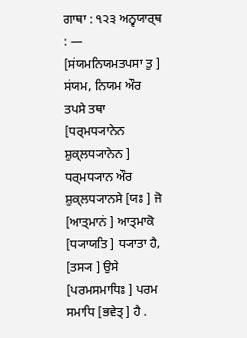ਗਾਥਾ : ੧੨੩ ਅਨ੍ਵਯਾਰ੍ਥ : — [ਸਂਯਮਨਿਯਮਤਪਸਾ ਤੁ ] ਸਂਯਮ, ਨਿਯਮ ਔਰ ਤਪਸੇ ਤਥਾ [ਧਰ੍ਮਧ੍ਯਾਨੇਨ ਸ਼ੁਕ੍ਲਧ੍ਯਾਨੇਨ ] ਧਰ੍ਮਧ੍ਯਾਨ ਔਰ ਸ਼ੁਕ੍ਲਧ੍ਯਾਨਸੇ [ਯਃ ] ਜੋ [ਆਤ੍ਮਾਨਂ ] ਆਤ੍ਮਾਕੋ [ਧ੍ਯਾਯਤਿ ] ਧ੍ਯਾਤਾ ਹੈ, [ਤਸ੍ਯ ] ਉਸੇ [ਪਰਮਸਮਾਧਿਃ ] ਪਰਮ ਸਮਾਧਿ [ਭਵੇਤ੍ ] ਹੈ .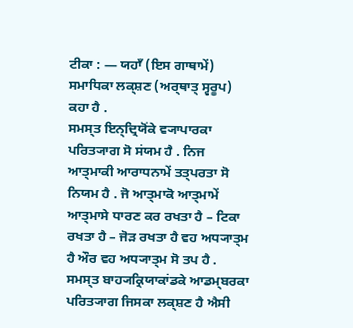ਟੀਕਾ : — ਯਹਾਁ (ਇਸ ਗਾਥਾਮੇਂ) ਸਮਾਧਿਕਾ ਲਕ੍ਸ਼ਣ (ਅਰ੍ਥਾਤ੍ ਸ੍ਵਰੂਪ) ਕਹਾ ਹੈ .
ਸਮਸ੍ਤ ਇਨ੍ਦ੍ਰਿਯੋਂਕੇ ਵ੍ਯਾਪਾਰਕਾ ਪਰਿਤ੍ਯਾਗ ਸੋ ਸਂਯਮ ਹੈ . ਨਿਜ ਆਤ੍ਮਾਕੀ ਆਰਾਧਨਾਮੇਂ ਤਤ੍ਪਰਤਾ ਸੋ ਨਿਯਮ ਹੈ . ਜੋ ਆਤ੍ਮਾਕੋ ਆਤ੍ਮਾਮੇਂ ਆਤ੍ਮਾਸੇ ਧਾਰਣ ਕਰ ਰਖਤਾ ਹੈ – ਟਿਕਾ ਰਖਤਾ ਹੈ – ਜੋੜ ਰਖਤਾ ਹੈ ਵਹ ਅਧ੍ਯਾਤ੍ਮ ਹੈ ਔਰ ਵਹ ਅਧ੍ਯਾਤ੍ਮ ਸੋ ਤਪ ਹੈ . ਸਮਸ੍ਤ ਬਾਹ੍ਯਕ੍ਰਿਯਾਕਾਂਡਕੇ ਆਡਮ੍ਬਰਕਾ ਪਰਿਤ੍ਯਾਗ ਜਿਸਕਾ ਲਕ੍ਸ਼ਣ ਹੈ ਐਸੀ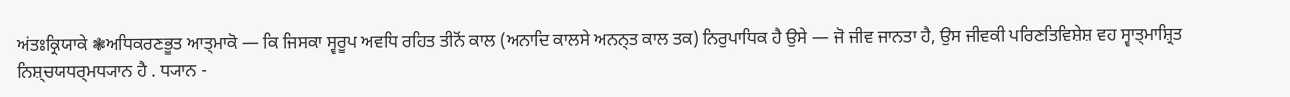ਅਂਤਃਕ੍ਰਿਯਾਕੇ ❃ਅਧਿਕਰਣਭੂਤ ਆਤ੍ਮਾਕੋ — ਕਿ ਜਿਸਕਾ ਸ੍ਵਰੂਪ ਅਵਧਿ ਰਹਿਤ ਤੀਨੋਂ ਕਾਲ (ਅਨਾਦਿ ਕਾਲਸੇ ਅਨਨ੍ਤ ਕਾਲ ਤਕ) ਨਿਰੁਪਾਧਿਕ ਹੈ ਉਸੇ — ਜੋ ਜੀਵ ਜਾਨਤਾ ਹੈ, ਉਸ ਜੀਵਕੀ ਪਰਿਣਤਿਵਿਸ਼ੇਸ਼ ਵਹ ਸ੍ਵਾਤ੍ਮਾਸ਼੍ਰਿਤ ਨਿਸ਼੍ਚਯਧਰ੍ਮਧ੍ਯਾਨ ਹੈ . ਧ੍ਯਾਨ -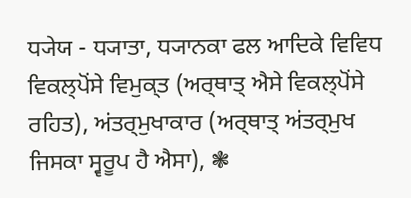ਧ੍ਯੇਯ - ਧ੍ਯਾਤਾ, ਧ੍ਯਾਨਕਾ ਫਲ ਆਦਿਕੇ ਵਿਵਿਧ ਵਿਕਲ੍ਪੋਂਸੇ ਵਿਮੁਕ੍ਤ (ਅਰ੍ਥਾਤ੍ ਐਸੇ ਵਿਕਲ੍ਪੋਂਸੇ ਰਹਿਤ), ਅਂਤਰ੍ਮੁਖਾਕਾਰ (ਅਰ੍ਥਾਤ੍ ਅਂਤਰ੍ਮੁਖ ਜਿਸਕਾ ਸ੍ਵਰੂਪ ਹੈ ਐਸਾ), ❃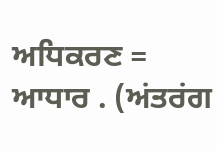ਅਧਿਕਰਣ = ਆਧਾਰ . (ਅਂਤਰਂਗ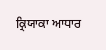ਕ੍ਰਿਯਾਕਾ ਆਧਾਰ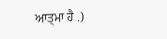ਆਤ੍ਮਾ ਹੈ .)